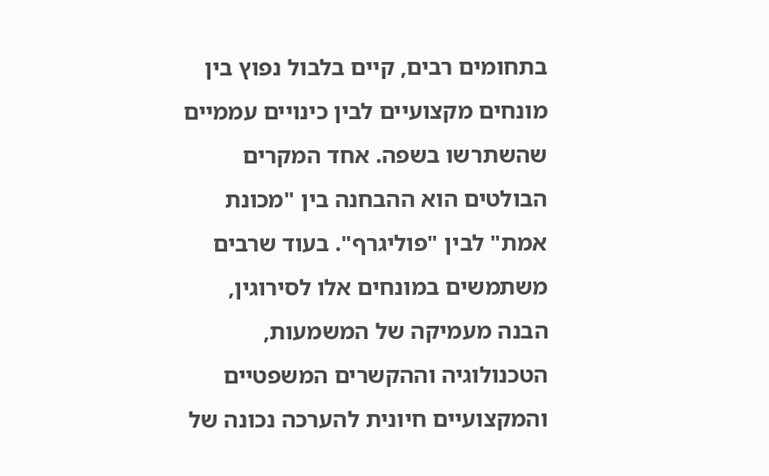בתחומים רבים, קיים בלבול נפוץ בין מונחים מקצועיים לבין כינויים עממיים שהשתרשו בשפה. אחד המקרים הבולטים הוא ההבחנה בין "מכונת אמת" לבין "פוליגרף". בעוד שרבים משתמשים במונחים אלו לסירוגין, הבנה מעמיקה של המשמעות, הטכנולוגיה וההקשרים המשפטיים והמקצועיים חיונית להערכה נכונה של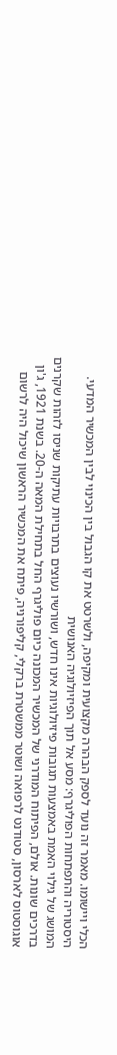הכלי ויישומו. מאמר זה נועד לספק הבהרה מקצועית ומקיפה, ולשרטט את קו הגבול בין הכינוי לבין המכשיר המדעי.
היסטוריה והתפתחות הפוליגרף: מסע אל תוך הפיזיולוגיה האנושית
המושג של גילוי האמת באמצעות תגובות פיזיולוגיות אינו חדש, ושורשיו נעוצים בתרבויות עתיקות שניסו לזהות שקרנים בדרכים שונות. אולם, הפיתוח המודרני של המכשיר המכונה כיום פוליגרף החל בתחילת המאה ה-20. בשנת 1921, ג'ון אוגוסטוס לארסון, סטודנט לרפואה ושוטר ממשטרת ברקלי, קליפורניה, פיתח את המכשיר הראשון שיכול היה לרשום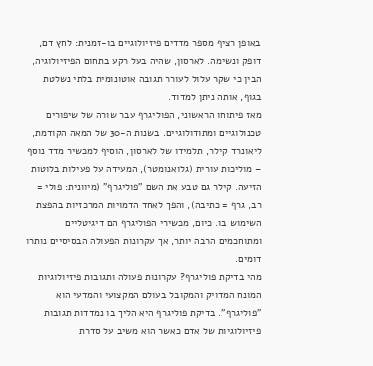באופן רציף מספר מדדים פיזיולוגיים בו-זמנית: לחץ דם, דופק ונשימה. לארסון, שהיה בעל רקע בתחום הפיזיולוגיה, הבין כי שקר עלול לעורר תגובה אוטונומית בלתי נשלטת בגוף, אותה ניתן למדוד.
מאז פיתוחו הראשוני, הפוליגרף עבר שורה של שיפורים טכנולוגיים ומתודולוגיים. בשנות ה-30 של המאה הקודמת, ליאונרד קילר, תלמידו של לארסון, הוסיף למכשיר מדד נוסף – מוליכות עורית (גלואנומטר), המעידה על פעילות בלוטות הזיעה. קילר גם טבע את השם "פוליגרף" (מיוונית: פולי = רב, גרף = כתיבה), והפך לאחד הדמויות המרכזיות בהפצת השימוש בו. כיום, מכשירי הפוליגרף הם דיגיטליים ומתוחכמים הרבה יותר, אך עקרונות הפעולה הבסיסיים נותרו דומים.
מהי בדיקת פוליגרף? עקרונות פעולה ותגובות פיזיולוגיות
המונח המדויק והמקובל בעולם המקצועי והמדעי הוא "פוליגרף". בדיקת פוליגרף היא הליך בו נמדדות תגובות פיזיולוגיות של אדם כאשר הוא משיב על סדרת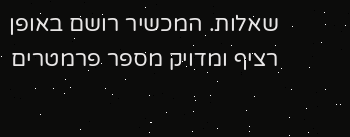שאלות. המכשיר רושם באופן רציף ומדויק מספר פרמטרים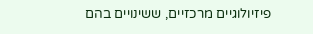פיזיולוגיים מרכזיים, ששינויים בהם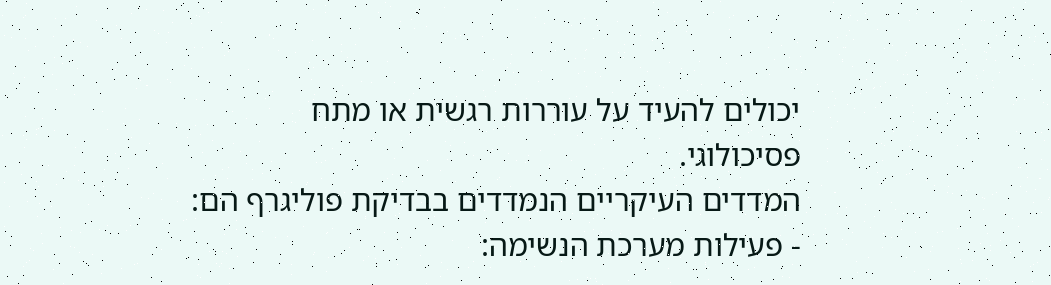יכולים להעיד על עוררות רגשית או מתח פסיכולוגי.
המדדים העיקריים הנמדדים בבדיקת פוליגרף הם:
- פעילות מערכת הנשימה: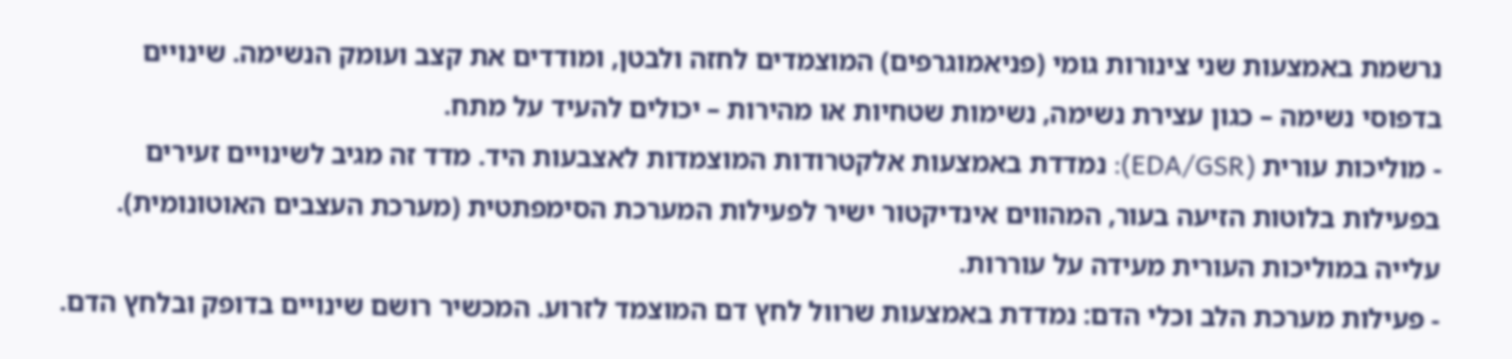נרשמת באמצעות שני צינורות גומי (פניאמוגרפים) המוצמדים לחזה ולבטן, ומודדים את קצב ועומק הנשימה. שינויים בדפוסי נשימה – כגון עצירת נשימה, נשימות שטחיות או מהירות – יכולים להעיד על מתח.
- מוליכות עורית (EDA/GSR): נמדדת באמצעות אלקטרודות המוצמדות לאצבעות היד. מדד זה מגיב לשינויים זעירים בפעילות בלוטות הזיעה בעור, המהווים אינדיקטור ישיר לפעילות המערכת הסימפתטית (מערכת העצבים האוטונומית). עלייה במוליכות העורית מעידה על עוררות.
- פעילות מערכת הלב וכלי הדם: נמדדת באמצעות שרוול לחץ דם המוצמד לזרוע. המכשיר רושם שינויים בדופק ובלחץ הדם.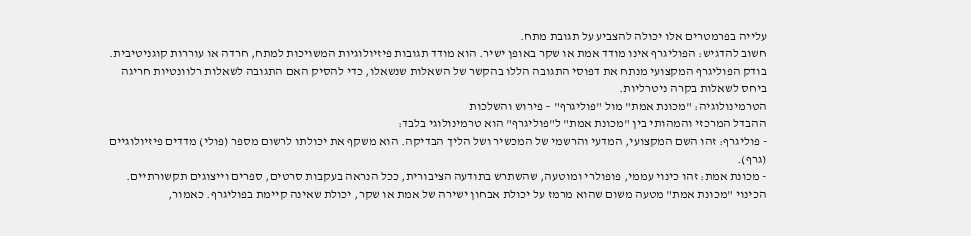עלייה בפרמטרים אלו יכולה להצביע על תגובת מתח.
חשוב להדגיש: הפוליגרף אינו מודד אמת או שקר באופן ישיר. הוא מודד תגובות פיזיולוגיות המשויכות למתח, חרדה או עוררות קוגניטיבית. בודק הפוליגרף המקצועי מנתח את דפוסי התגובה הללו בהקשר של השאלות שנשאלו, כדי להסיק האם התגובה לשאלות רלוונטיות חריגה ביחס לשאלות בקרה ניטרליות.
הטרמינולוגיה: "מכונת אמת" מול "פוליגרף" – פירוש והשלכות
ההבדל המרכזי והמהותי בין "מכונת אמת" ל"פוליגרף" הוא טרמינולוגי בלבד:
- פוליגרף: זהו השם המקצועי, המדעי והרשמי של המכשיר ושל הליך הבדיקה. הוא משקף את יכולתו לרשום מספר (פולי) מדדים פיזיולוגיים (גרף).
- מכונת אמת: זהו כינוי עממי, פופולרי ומוטעה, שהשתרש בתודעה הציבורית, ככל הנראה בעקבות סרטים, ספרים וייצוגים תקשורתיים. הכינוי "מכונת אמת" מטעה משום שהוא מרמז על יכולת אבחון ישירה של אמת או שקר, יכולת שאינה קיימת בפוליגרף. כאמור,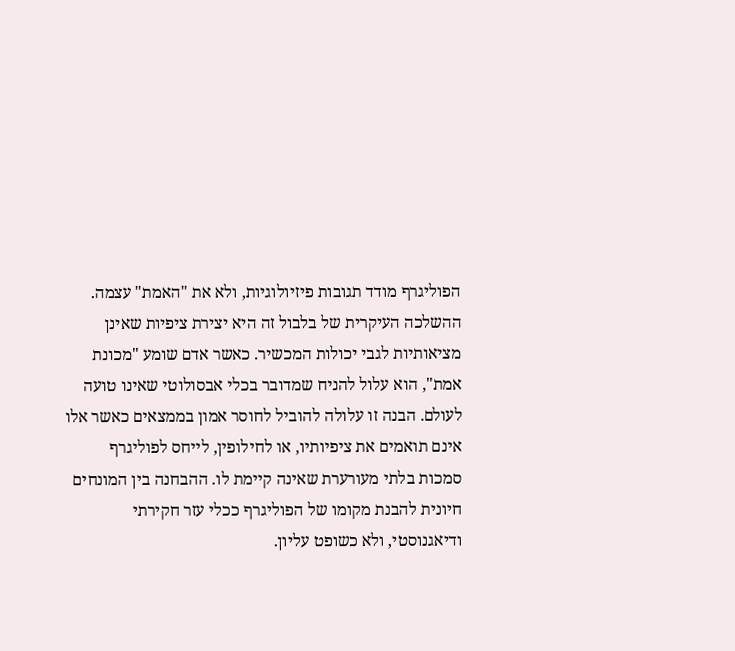הפוליגרף מודד תגובות פיזיולוגיות, ולא את "האמת" עצמה.
ההשלכה העיקרית של בלבול זה היא יצירת ציפיות שאינן מציאותיות לגבי יכולות המכשיר. כאשר אדם שומע "מכונת אמת", הוא עלול להניח שמדובר בכלי אבסולוטי שאינו טועה לעולם. הבנה זו עלולה להוביל לחוסר אמון בממצאים כאשר אלו אינם תואמים את ציפיותיו, או לחילופין, לייחס לפוליגרף סמכות בלתי מעורערת שאינה קיימת לו. ההבחנה בין המונחים חיונית להבנת מקומו של הפוליגרף ככלי עזר חקירתי ודיאגנוסטי, ולא כשופט עליון.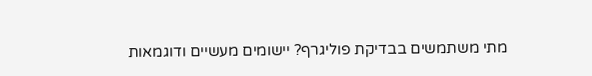מתי משתמשים בבדיקת פוליגרף? יישומים מעשיים ודוגמאות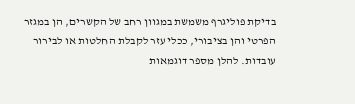בדיקת פוליגרף משמשת במגוון רחב של הקשרים, הן במגזר הפרטי והן בציבורי, ככלי עזר לקבלת החלטות או לבירור עובדות. להלן מספר דוגמאות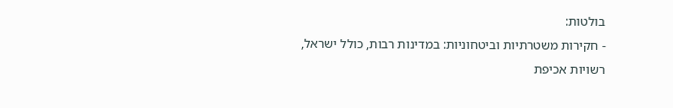בולטות:
- חקירות משטרתיות וביטחוניות: במדינות רבות, כולל ישראל, רשויות אכיפת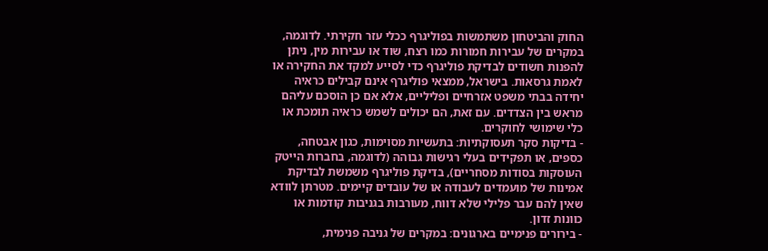החוק והביטחון משתמשות בפוליגרף ככלי עזר חקירתי. לדוגמה, במקרים של עבירות חמורות כמו רצח, שוד או עבירות מין, ניתן להפנות חשודים לבדיקת פוליגרף כדי לסייע למקד את החקירה או לאמת גרסאות. בישראל, ממצאי פוליגרף אינם קבילים כראיה יחידה בבתי משפט אזרחיים ופליליים, אלא אם כן הוסכם עליהם מראש בין הצדדים. עם זאת, הם יכולים לשמש כראיה תומכת או כלי שימושי לחוקרים.
- בדיקות סקר תעסוקתיות: בתעשיות מסוימות, כגון אבטחה, כספים, או תפקידים בעלי רגישות גבוהה (לדוגמה, בחברות הייטק העוסקות בסודות מסחריים), בדיקת פוליגרף משמשת לבדיקת אמינות של מועמדים לעבודה או של עובדים קיימים. מטרתן לוודא שאין להם עבר פלילי שלא דווח, מעורבות בגניבות קודמות או כוונות זדון.
- בירורים פנימיים בארגונים: במקרים של גניבה פנימית,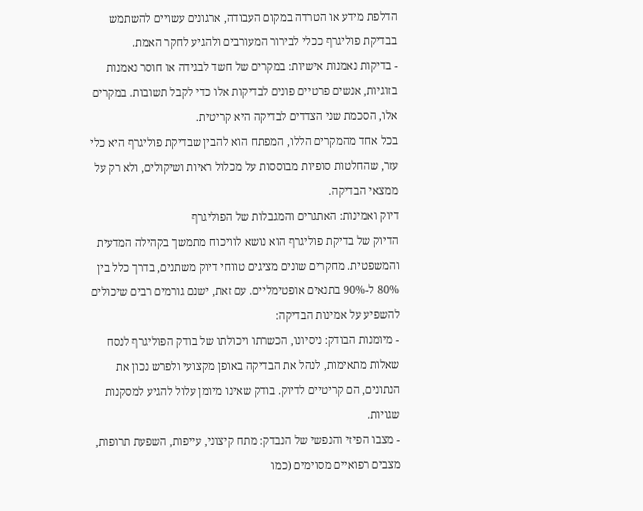הדלפת מידע או הטרדה במקום העבודה, ארגונים עשויים להשתמש בבדיקת פוליגרף ככלי לבירור המעורבים ולהגיע לחקר האמת.
- בדיקות נאמנות אישיות: במקרים של חשד לבגידה או חוסר נאמנות בזוגיות, אנשים פרטיים פונים לבדיקות אלו כדי לקבל תשובות. במקרים אלו, הסכמת שני הצדדים לבדיקה היא קריטית.
בכל אחד מהמקרים הללו, המפתח הוא להבין שבדיקת פוליגרף היא כלי עזר, שהחלטות סופיות מבוססות על מכלול ראיות ושיקולים, ולא רק על ממצאי הבדיקה.
דיוק ואמינות: האתגרים והמגבלות של הפוליגרף
הדיוק של בדיקת פוליגרף הוא נושא לוויכוח מתמשך בקהילה המדעית והמשפטית. מחקרים שונים מציגים טווחי דיוק משתנים, בדרך כלל בין 80% ל-90% בתנאים אופטימליים. עם זאת, ישנם גורמים רבים שיכולים להשפיע על אמינות הבדיקה:
- מיומנות הבודק: ניסיונו, הכשרתו ויכולתו של בודק הפוליגרף לנסח שאלות מתאימות, לנהל את הבדיקה באופן מקצועי ולפרש נכון את הנתונים, הם קריטיים לדיוק. בודק שאינו מיומן עלול להגיע למסקנות שגויות.
- מצבו הפיזי והנפשי של הנבדק: מתח קיצוני, עייפות, השפעת תרופות, מצבים רפואיים מסוימים (כמו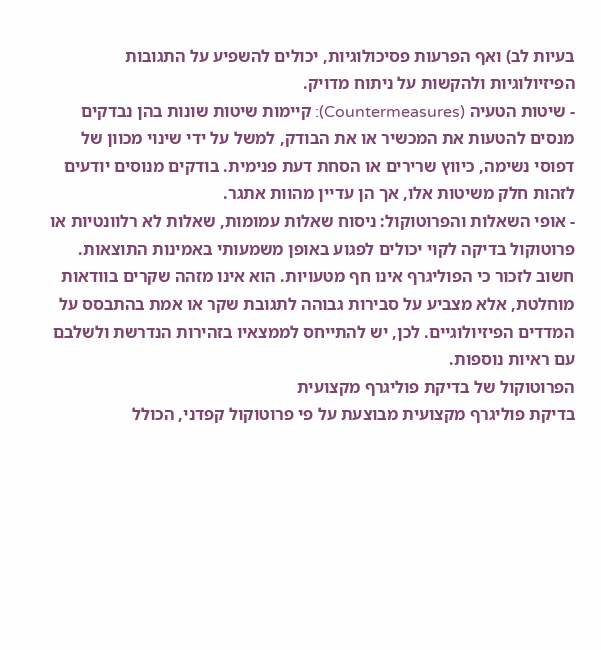בעיות לב) ואף הפרעות פסיכולוגיות, יכולים להשפיע על התגובות הפיזיולוגיות ולהקשות על ניתוח מדויק.
- שיטות הטעיה (Countermeasures): קיימות שיטות שונות בהן נבדקים מנסים להטעות את המכשיר או את הבודק, למשל על ידי שינוי מכוון של דפוסי נשימה, כיווץ שרירים או הסחת דעת פנימית. בודקים מנוסים יודעים לזהות חלק משיטות אלו, אך הן עדיין מהוות אתגר.
- אופי השאלות והפרוטוקול: ניסוח שאלות עמומות, שאלות לא רלוונטיות או פרוטוקול בדיקה לקוי יכולים לפגוע באופן משמעותי באמינות התוצאות.
חשוב לזכור כי הפוליגרף אינו חף מטעויות. הוא אינו מזהה שקרים בוודאות מוחלטת, אלא מצביע על סבירות גבוהה לתגובת שקר או אמת בהתבסס על המדדים הפיזיולוגיים. לכן, יש להתייחס לממצאיו בזהירות הנדרשת ולשלבם עם ראיות נוספות.
הפרוטוקול של בדיקת פוליגרף מקצועית
בדיקת פוליגרף מקצועית מבוצעת על פי פרוטוקול קפדני, הכולל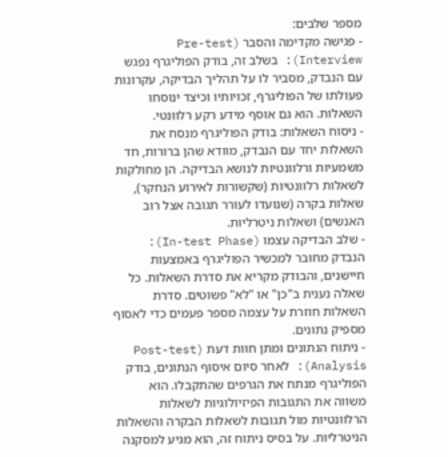מספר שלבים:
- פגישה מקדימה והסבר (Pre-test Interview): בשלב זה, בודק הפוליגרף נפגש עם הנבדק, מסביר לו על תהליך הבדיקה, עקרונות פעולתו של הפוליגרף, זכויותיו וכיצד ינוסחו השאלות. הוא גם אוסף מידע רקע רלוונטי.
- ניסוח השאלות: בודק הפוליגרף מנסח את השאלות יחד עם הנבדק, מוודא שהן ברורות, חד משמעיות ורלוונטיות לנושא הבדיקה. הן מחולקות לשאלות רלוונטיות (שקשורות לאירוע הנחקר), שאלות בקרה (שנועדו לעורר תגובה אצל רוב האנשים) ושאלות ניטרליות.
- שלב הבדיקה עצמו (In-test Phase): הנבדק מחובר למכשיר הפוליגרף באמצעות חיישנים, והבודק מקריא את סדרת השאלות. כל שאלה נענית ב"כן" או "לא" פשוטים. סדרת השאלות חוזרת על עצמה מספר פעמים כדי לאסוף מספיק נתונים.
- ניתוח הנתונים ומתן חוות דעת (Post-test Analysis): לאחר סיום איסוף הנתונים, בודק הפוליגרף מנתח את הגרפים שהתקבלו. הוא משווה את התגובות הפיזיולוגיות לשאלות הרלוונטיות מול תגובות לשאלות הבקרה והשאלות הניטרליות. על בסיס ניתוח זה, הוא מגיע למסקנה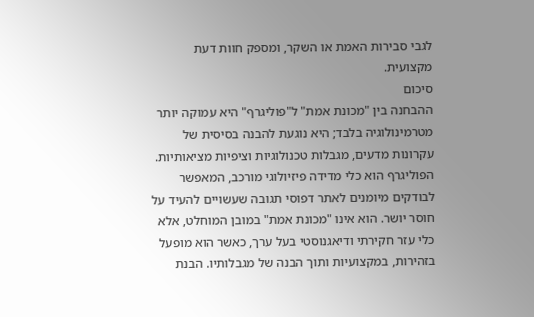לגבי סבירות האמת או השקר, ומספק חוות דעת מקצועית.
סיכום
ההבחנה בין "מכונת אמת" ל"פוליגרף" היא עמוקה יותר מטרמינולוגיה בלבד; היא נוגעת להבנה בסיסית של עקרונות מדעים, מגבלות טכנולוגיות וציפיות מציאותיות. הפוליגרף הוא כלי מדידה פיזיולוגי מורכב, המאפשר לבודקים מיומנים לאתר דפוסי תגובה שעשויים להעיד על חוסר יושר. הוא אינו "מכונת אמת" במובן המוחלט, אלא כלי עזר חקירתי ודיאגנוסטי בעל ערך, כאשר הוא מופעל בזהירות, במקצועיות ותוך הבנה של מגבלותיו. הבנת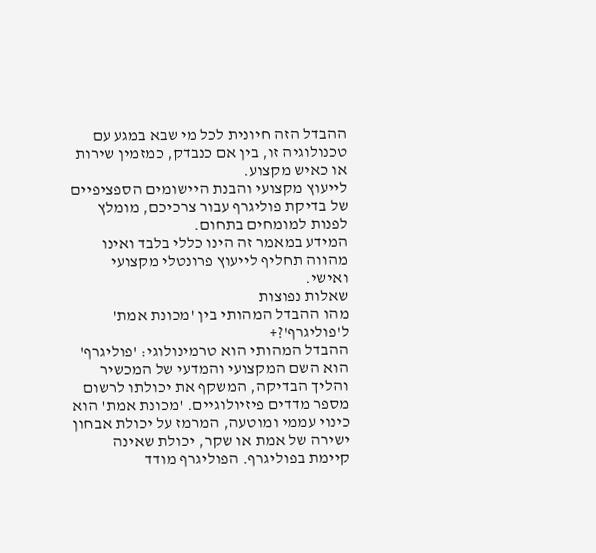ההבדל הזה חיונית לכל מי שבא במגע עם טכנולוגיה זו, בין אם כנבדק, כמזמין שירות או כאיש מקצוע.
לייעוץ מקצועי והבנת היישומים הספציפיים של בדיקת פוליגרף עבור צרכיכם, מומלץ לפנות למומחים בתחום.
המידע במאמר זה הינו כללי בלבד ואינו מהווה תחליף לייעוץ פרונטלי מקצועי ואישי.
שאלות נפוצות
מהו ההבדל המהותי בין 'מכונת אמת' ל'פוליגרף'?+
ההבדל המהותי הוא טרמינולוגי: 'פוליגרף' הוא השם המקצועי והמדעי של המכשיר והליך הבדיקה, המשקף את יכולתו לרשום מספר מדדים פיזיולוגיים. 'מכונת אמת' הוא כינוי עממי ומוטעה, המרמז על יכולת אבחון ישירה של אמת או שקר, יכולת שאינה קיימת בפוליגרף. הפוליגרף מודד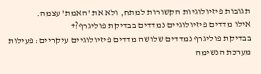תגובות פיזיולוגיות הקשורות למתח, ולא את 'האמת' עצמה.
אילו מדדים פיזיולוגיים נמדדים בבדיקת פוליגרף?+
בבדיקת פוליגרף נמדדים שלושה מדדים פיזיולוגיים עיקריים: פעילות מערכת הנשימה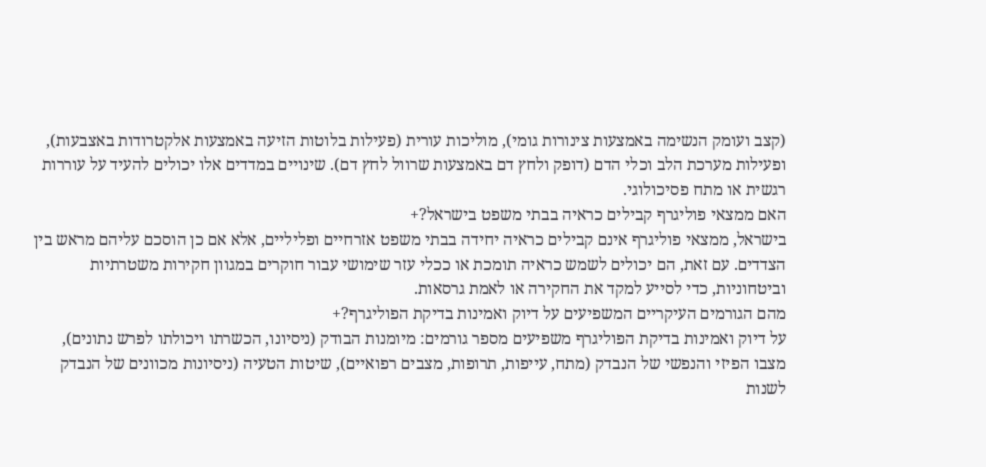(קצב ועומק הנשימה באמצעות צינורות גומי), מוליכות עורית (פעילות בלוטות הזיעה באמצעות אלקטרודות באצבעות), ופעילות מערכת הלב וכלי הדם (דופק ולחץ דם באמצעות שרוול לחץ דם). שינויים במדדים אלו יכולים להעיד על עוררות רגשית או מתח פסיכולוגי.
האם ממצאי פוליגרף קבילים כראיה בבתי משפט בישראל?+
בישראל, ממצאי פוליגרף אינם קבילים כראיה יחידה בבתי משפט אזרחיים ופליליים, אלא אם כן הוסכם עליהם מראש בין הצדדים. עם זאת, הם יכולים לשמש כראיה תומכת או ככלי עזר שימושי עבור חוקרים במגוון חקירות משטרתיות וביטחוניות, כדי לסייע למקד את החקירה או לאמת גרסאות.
מהם הגורמים העיקריים המשפיעים על דיוק ואמינות בדיקת הפוליגרף?+
על דיוק ואמינות בדיקת הפוליגרף משפיעים מספר גורמים: מיומנות הבודק (ניסיונו, הכשרתו ויכולתו לפרש נתונים), מצבו הפיזי והנפשי של הנבדק (מתח, עייפות, תרופות, מצבים רפואיים), שיטות הטעיה (ניסיונות מכוונים של הנבדק לשנות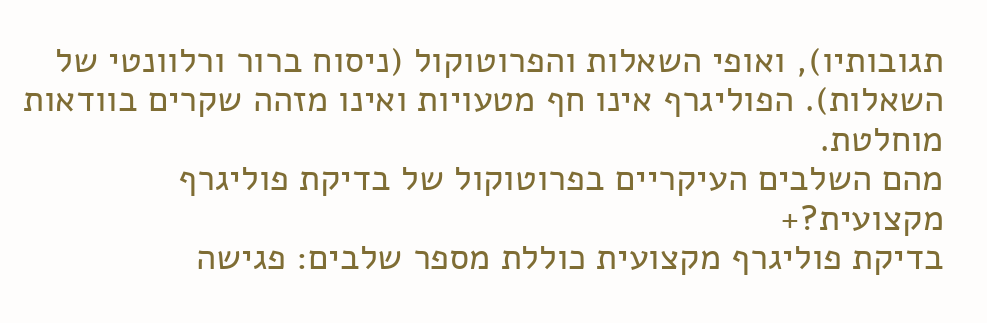תגובותיו), ואופי השאלות והפרוטוקול (ניסוח ברור ורלוונטי של השאלות). הפוליגרף אינו חף מטעויות ואינו מזהה שקרים בוודאות מוחלטת.
מהם השלבים העיקריים בפרוטוקול של בדיקת פוליגרף מקצועית?+
בדיקת פוליגרף מקצועית כוללת מספר שלבים: פגישה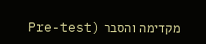מקדימה והסבר (Pre-test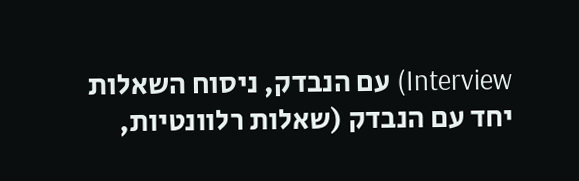Interview) עם הנבדק, ניסוח השאלות יחד עם הנבדק (שאלות רלוונטיות,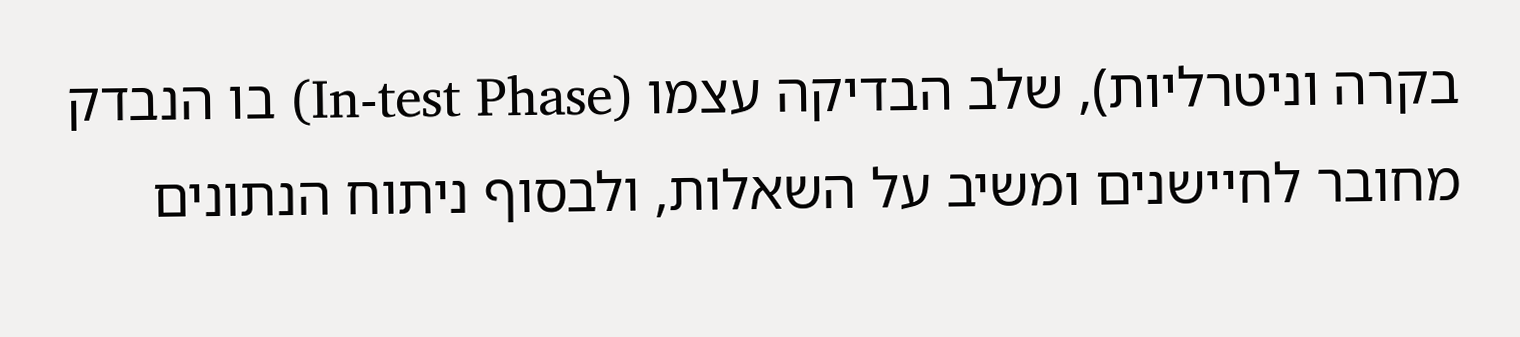בקרה וניטרליות), שלב הבדיקה עצמו (In-test Phase) בו הנבדק מחובר לחיישנים ומשיב על השאלות, ולבסוף ניתוח הנתונים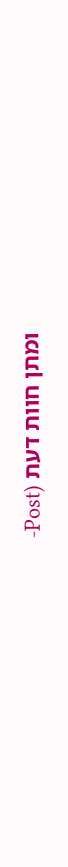ומתן חוות דעת (Post-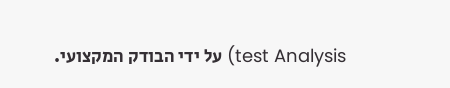test Analysis) על ידי הבודק המקצועי.